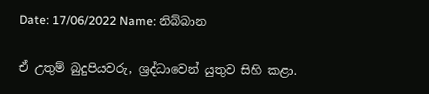Date: 17/06/2022 Name: නිබ්බාන

ඒ උතුම් බුදුපියවරු, ශ්‍රද්ධාවෙන් යුතුව සිහි කළා.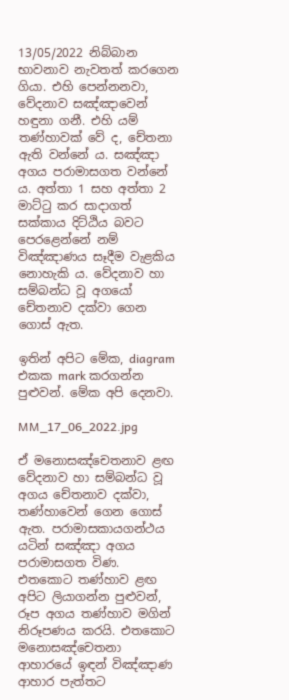13/05/2022 නිබ්බාන භාවනාව නැවතත් කරගෙන ගියා. එහි පෙන්නනවා, වේදනාව සඤ්ඤාවෙන් හඳුනා ගනී. එහි යම් තණ්හාවක් වේ ද, චේතනා ඇති වන්නේ ය. සඤ්ඤා අගය පරාමාසගත වන්නේ ය. අත්තා 1 සහ අත්තා 2 මාට්ටු කර සාදාගත් සක්කාය දිට්ඨිය බවට පෙරළෙන්නේ නම් විඤ්ඤාණය සෑදීම වැළකිය නොහැකි ය. වේදනාව හා සම්බන්ධ වූ අගයෝ චේතනාව දක්වා ගෙන ගොස් ඇත.

ඉතින් අපිට මේක, diagram එකක mark කරගන්න පුළුවන්. මේක අපි දෙනවා.

MM_17_06_2022.jpg

ඒ මනොසඤ්‌චෙතනාව ළඟ වේදනාව හා සම්බන්ධ වූ අගය චේතනාව දක්වා, තණ්හාවෙන් ගෙන ගොස් ඇත. පරාමාසකායගන්ථය යටින් සඤ්ඤා අගය පරාමාසගත විණ. එතකොට තණ්හාව ළඟ අපිට ලියාගන්න පුළුවන්, රූප අගය තණ්හාව මගින් නිරූපණය කරයි. එතකොට මනොසඤ්‌චෙතනා ආහාරයේ ඉඳන් විඤ්ඤාණ ආහාර පැත්තට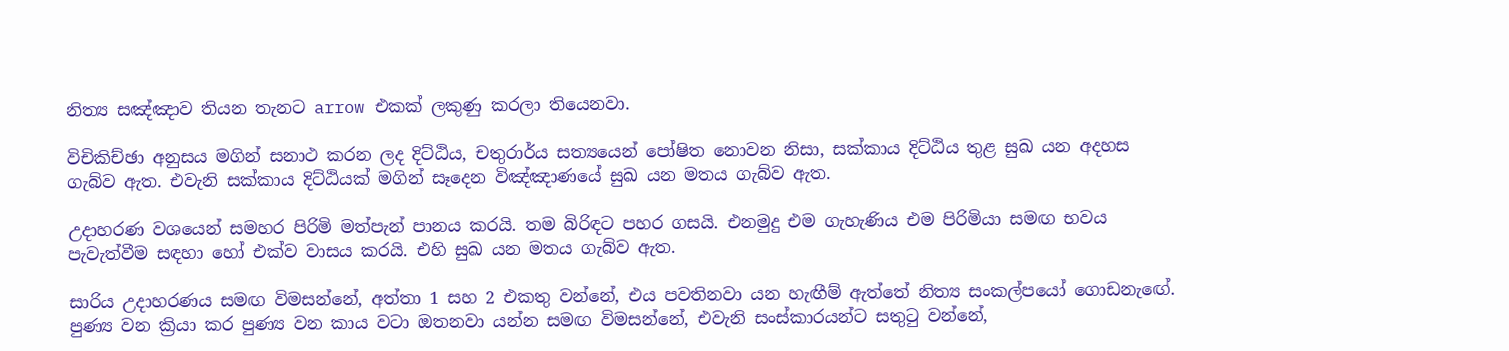නිත්‍ය සඤ්ඤාව තියන තැනට arrow එකක් ලකුණු කරලා තියෙනවා.

විචිකිච්ඡා අනුසය මගින් සනාථ කරන ලද දිට්ඨිය, චතුරාර්ය සත්‍යයෙන් පෝෂිත නොවන නිසා, සක්කාය දිට්ඨිය තුළ සුඛ යන අදහස ගැබ්ව ඇත. එවැනි සක්කාය දිට්ඨියක් මගින් සෑදෙන විඤ්ඤාණයේ සුඛ යන මතය ගැබ්ව ඇත.

උදාහරණ වශයෙන් සමහර පිරිමි මත්පැන් පානය කරයි. තම බිරිඳට පහර ගසයි. එනමුදු එම ගැහැණිය එම පිරිමියා සමඟ භවය පැවැත්වීම සඳහා හෝ එක්ව වාසය කරයි. එහි සුඛ යන මතය ගැබ්ව ඇත.

සාරිය උදාහරණය සමඟ විමසන්නේ, අත්තා 1 සහ 2 එකතු වන්නේ, එය පවතිනවා යන හැඟීම් ඇත්තේ නිත්‍ය සංකල්පයෝ ගොඩනැඟේ. පුණ්‍ය වන ක්‍රියා කර පුණ්‍ය වන කාය වටා ඔතනවා යන්න සමඟ විමසන්නේ, එවැනි සංස්කාරයන්ට සතුටු වන්නේ,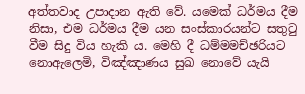අත්තවාද උපාදාන ඇති වේ. යමෙක් ධර්මය දීම නිසා, එම ධර්මය දීම යන සංස්කාරයන්ට සතුටු වීම සිදු විය හැකි ය. මෙහි දී ධම්මමච්ඡරියට නොඇලෙමි, විඤ්ඤාණය සුඛ නොවේ යැයි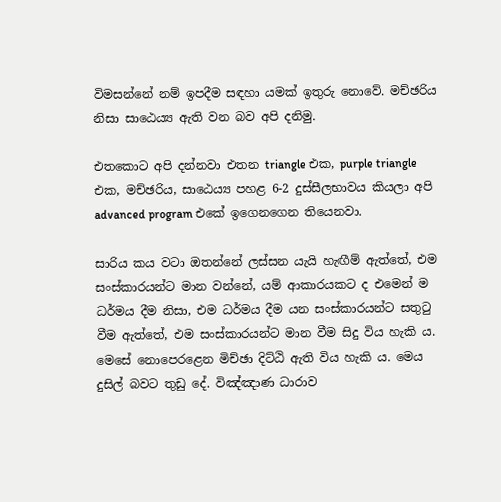විමසන්නේ නම් ඉපදීම සඳහා යමක් ඉතුරු නොවේ. මච්ඡරිය නිසා සාඨෙය්‍ය ඇති වන බව අපි දනිමු.

එතකොට අපි දන්නවා එතන triangle එක, purple triangle එක, මච්ඡරිය, සාඨෙය්‍ය පහළ 6-2 දුස්සීලභාවය කියලා අපි advanced program එකේ ඉගෙනගෙන තියෙනවා.

සාරිය කය වටා ඔතන්නේ ලස්සන යැයි හැඟීම් ඇත්තේ, එම සංස්කාරයන්ට මාන වන්නේ, යම් ආකාරයකට ද එමෙන් ම ධර්මය දීම නිසා, එම ධර්මය දීම යන සංස්කාරයන්ට සතුටු වීම ඇත්තේ, එම සංස්කාරයන්ට මාන වීම සිදු විය හැකි ය. මෙසේ නොපෙරළෙන මිච්ඡා දිට්ඨි ඇති විය හැකි ය. මෙය දුසිල් බවට තුඩු දේ. විඤ්ඤාණ ධාරාව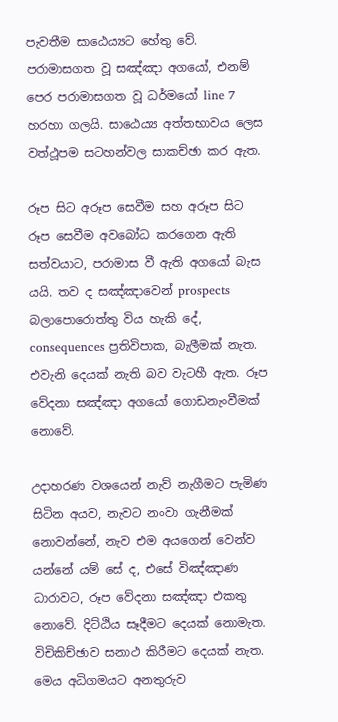පැවතීම සාඨෙය්‍යට හේතු වේ. පරාමාසගත වූ සඤ්ඤා අගයෝ, එනම් පෙර පරාමාසගත වූ ධර්මයෝ line 7 හරහා ගලයි. සාඨෙය්‍ය අත්තභාවය ලෙස වත්ථූපම සටහන්වල සාකච්ඡා කර ඇත.

රූප සිට අරූප සෙවීම සහ අරූප සිට රූප සෙවීම අවබෝධ කරගෙන ඇති සත්වයාට, පරාමාස වී ඇති අගයෝ බැස යයි. තව ද සඤ්ඤාවෙන් prospects බලාපොරොත්තු විය හැකි දේ, consequences ප්‍රතිවිපාක, බැලීමක් නැත. එවැනි දෙයක් නැති බව වැටහී ඇත. රූප වේදනා සඤ්ඤා අගයෝ ගොඩනැංවීමක් නොවේ.

උදාහරණ වශයෙන් නැව් නැගීමට පැමිණ සිටින අයව, නැවට නංවා ගැනීමක් නොවන්නේ, නැව එම අයගෙන් වෙන්ව යන්නේ යම් සේ ද, එසේ විඤ්ඤාණ ධාරාවට, රූප වේදනා සඤ්ඤා එකතු නොවේ. දිට්ඨිය සෑදීමට දෙයක් නොමැත. විචිකිච්ඡාව සනාථ කිරීමට දෙයක් නැත. මෙය අධිගමයට අනතුරුව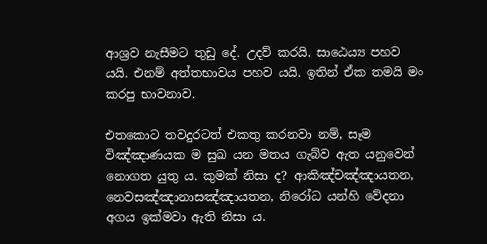ආශ්‍රව නැසීමට තුඩු දේ. උදව් කරයි. සාඨෙය්‍ය පහව යයි. එනම් අත්තභාවය පහව යයි. ඉතින් ඒක තමයි මං කරපු භාවනාව.

එතකොට තවදුරටත් එකතු කරනවා නම්, සෑම විඤ්ඤාණයක ම සුඛ යන මතය ගැබ්ව ඇත යනුවෙන් නොගත යුතු ය. කුමක් නිසා ද? ආකිඤ්චඤ්ඤායතන, නෙවසඤ්ඤානාසඤ්ඤායතන, නිරෝධ යන්හි වේදනා අගය ඉක්මවා ඇති නිසා ය.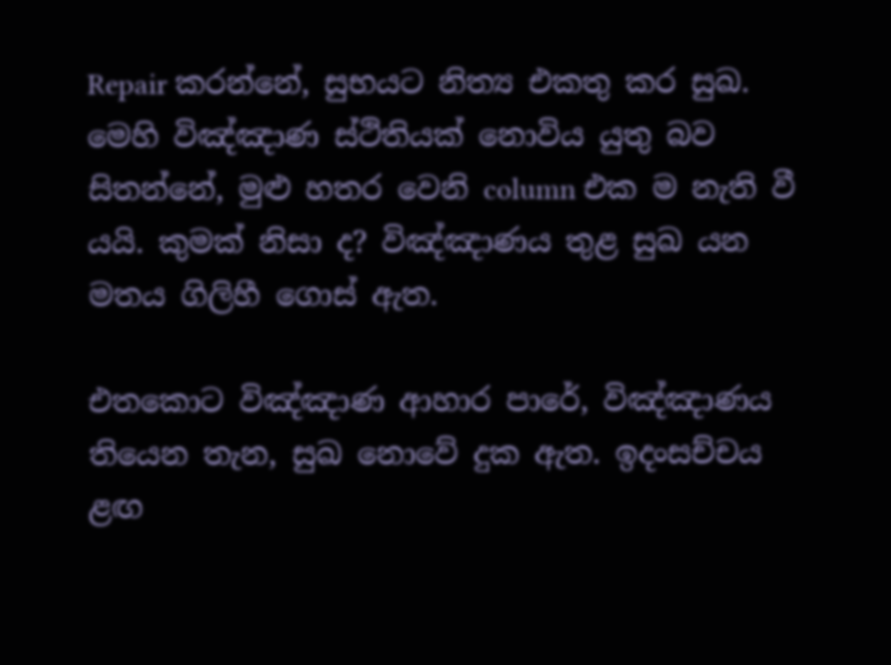Repair කරන්නේ, සුභයට නිත්‍ය එකතු කර සුඛ. මෙහි විඤ්ඤාණ ස්ථිතියක් නොවිය යුතු බව සිතන්නේ, මුළු හතර වෙනි column එක ම නැති වී යයි. කුමක් නිසා ද? විඤ්ඤාණය තුළ සුඛ යන මතය ගිලිහී ගොස් ඇත.

එතකොට විඤ්ඤාණ ආහාර පාරේ, විඤ්ඤාණය තියෙන තැන, සුඛ නොවේ දුක ඇත. ඉදංසච්චය ළඟ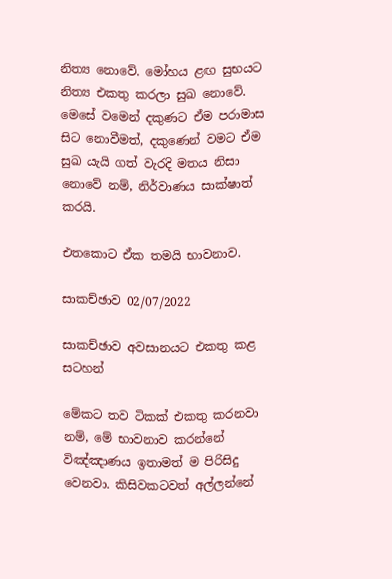නිත්‍ය නොවේ. මෝහය ළඟ සුභයට නිත්‍ය එකතු කරලා සුඛ නොවේ. මෙසේ වමෙන් දකුණට ඒම පරාමාස සිට නොවීමත්, දකුණෙන් වමට ඒම සුඛ යැයි ගත් වැරදි මතය නිසා නොවේ නම්, නිර්වාණය සාක්ෂාත් කරයි.

එතකොට ඒක තමයි භාවනාව.

සාකච්ඡාව 02/07/2022

සාකච්ඡාව අවසානයට එකතු කළ සටහන්

මේකට තව ටිකක් එකතු කරනවා නම්, මේ භාවනාව කරන්නේ විඤ්ඤාණය ඉතාමත් ම පිරිසිදු වෙනවා. කිසිවකටවත් අල්ලන්නේ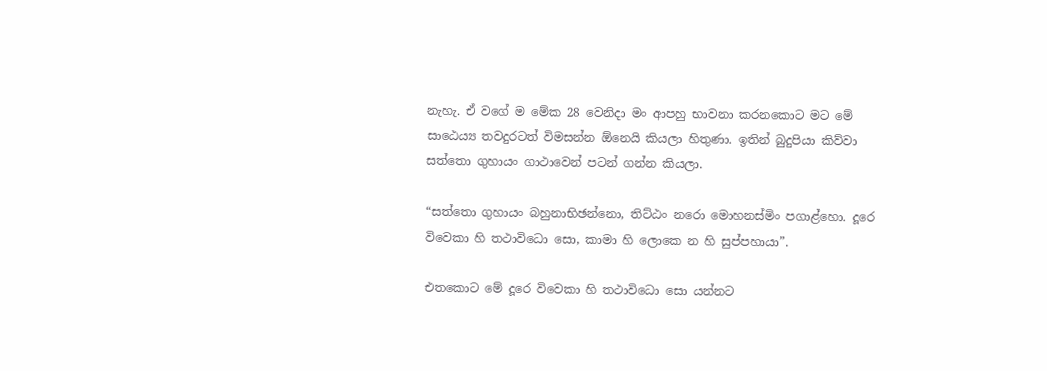නැහැ. ඒ වගේ ම මේක 28 වෙනිදා මං ආපහු භාවනා කරනකොට මට මේ සාඨෙය්‍ය තවදුරටත් විමසන්න ඕනෙයි කියලා හිතුණා. ඉතින් බුදුපියා කිව්වා සත්තො ගුහායං ගාථාවෙන් පටන් ගන්න කියලා.

“සත්තො ගුහායං බහුනාභිඡන්නො, තිට්ඨං නරො මොහනස්මිං පගාළ්හො. දූරෙ විවෙකා හි තථාවිධො සො, කාමා හි ලොකෙ න හි සුප්පහායා”.

එතකොට මේ දූරෙ විවෙකා හි තථාවිධො සො යන්නට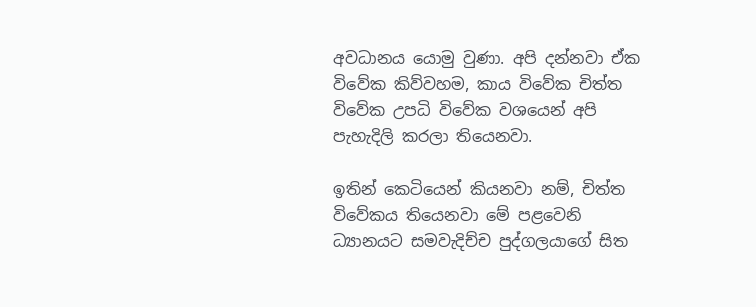අවධානය යොමු වුණා. අපි දන්නවා ඒක විවේක කිව්වහම, කාය විවේක චිත්ත විවේක උපධි විවේක වශයෙන් අපි පැහැදිලි කරලා තියෙනවා.

ඉතින් කෙටියෙන් කියනවා නම්, චිත්ත විවේකය තියෙනවා මේ පළවෙනි ධ්‍යානයට සමවැදිච්ච පුද්ගලයාගේ සිත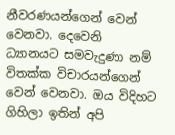නීවරණයන්ගෙන් වෙන් වෙනවා. දෙවෙනි ධ්‍යානයට සමවැදුණා නම් විතක්ක විචාරයන්ගෙන් වෙන් වෙනවා. ඔය විදිහට ගිහිලා ඉතින් අපි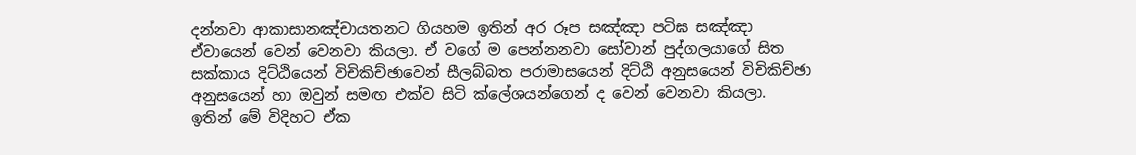දන්නවා ආකාසානඤ්චායතනට ගියහම ඉතින් අර රූප සඤ්ඤා පටිඝ සඤ්ඤා ඒවායෙන් වෙන් වෙනවා කියලා. ඒ වගේ ම පෙන්නනවා සෝවාන් පුද්ගලයාගේ සිත සක්කාය දිට්ඨියෙන් විචිකිච්ඡාවෙන් සීලබ්බත පරාමාසයෙන් දිට්ඨි අනුසයෙන් විචිකිච්ඡා අනුසයෙන් හා ඔවුන් සමඟ එක්ව සිටි ක්ලේශයන්ගෙන් ද වෙන් වෙනවා කියලා. ඉතින් මේ විදිහට ඒක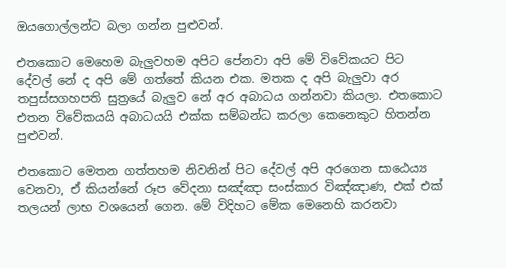ඔයගොල්ලන්ට බලා ගන්න පුළුවන්.

එතකොට මෙහෙම බැලුවහම අපිට පේනවා අපි මේ විවේකයට පිට දේවල් නේ ද අපි මේ ගත්තේ කියන එක. මතක ද අපි බැලුවා අර තපුස්සගහපති සුත්‍රයේ බැලුව නේ අර අබාධය ගන්නවා කියලා. එතකොට එතන විවේකයයි අබාධයයි එක්ක සම්බන්ධ කරලා කෙනෙකුට හිතන්න පුළුවන්.

එතකොට මෙතන ගත්තහම නිවනින් පිට දේවල් අපි අරගෙන සාඨෙය්‍ය වෙනවා, ඒ කියන්නේ රූප වේදනා සඤ්ඤා සංස්කාර විඤ්ඤාණ, එක් එක් තලයන් ලාභ වශයෙන් ගෙන. මේ විදිහට මේක මෙනෙහි කරනවා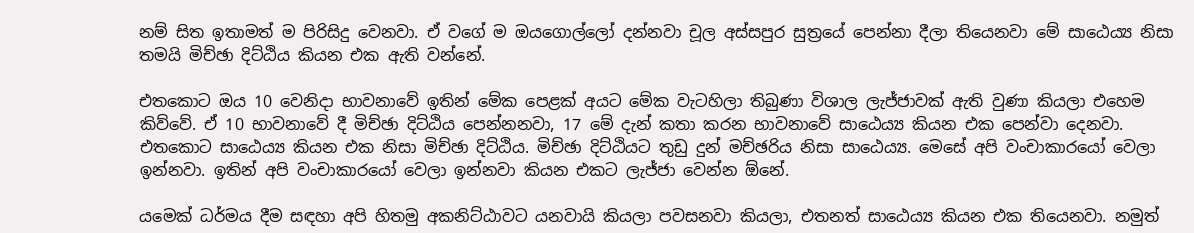නම් සිත ඉතාමත් ම පිරිසිදු වෙනවා. ඒ වගේ ම ඔයගොල්ලෝ දන්නවා චූල අස්සපුර සුත්‍රයේ පෙන්නා දීලා තියෙනවා මේ සාඨෙය්‍ය නිසා තමයි මිච්ඡා දිට්ඨිය කියන එක ඇති වන්නේ.

එතකොට ඔය 10 වෙනිදා භාවනාවේ ඉතින් මේක පෙළක් අයට මේක වැටහිලා තිබුණා විශාල ලැජ්ජාවක් ඇති වුණා කියලා එහෙම කිව්වේ. ඒ 10 භාවනාවේ දී මිච්ඡා දිට්ඨිය පෙන්නනවා, 17 මේ දැන් කතා කරන භාවනාවේ සාඨෙය්‍ය කියන එක පෙන්වා දෙනවා. එතකොට සාඨෙය්‍ය කියන එක නිසා මිච්ඡා දිට්ඨිය. මිච්ඡා දිට්ඨියට තුඩු දුන් මච්ඡරිය නිසා සාඨෙය්‍ය. මෙසේ අපි වංචාකාරයෝ වෙලා ඉන්නවා. ඉතින් අපි වංචාකාරයෝ වෙලා ඉන්නවා කියන එකට ලැජ්ජා වෙන්න ඕනේ.

යමෙක් ධර්මය දීම සඳහා අපි හිතමු අකනිට්ඨාවට යනවායි කියලා පවසනවා කියලා, එතනත් සාඨෙය්‍ය කියන එක තියෙනවා. නමුත්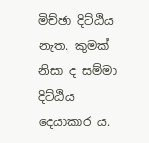මිච්ඡා දිට්ඨිය නැත. කුමක් නිසා ද සම්මා දිට්ඨිය දෙයාකාර ය.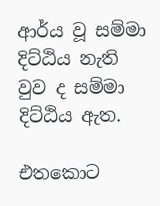ආර්ය වූ සම්මා දිට්ඨිය නැති වුව ද සම්මා දිට්ඨිය ඇත.

එතකොට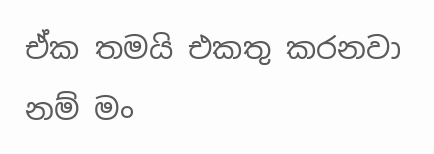ඒක තමයි එකතු කරනවා නම් මං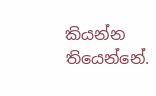කියන්න තියෙන්නේ.